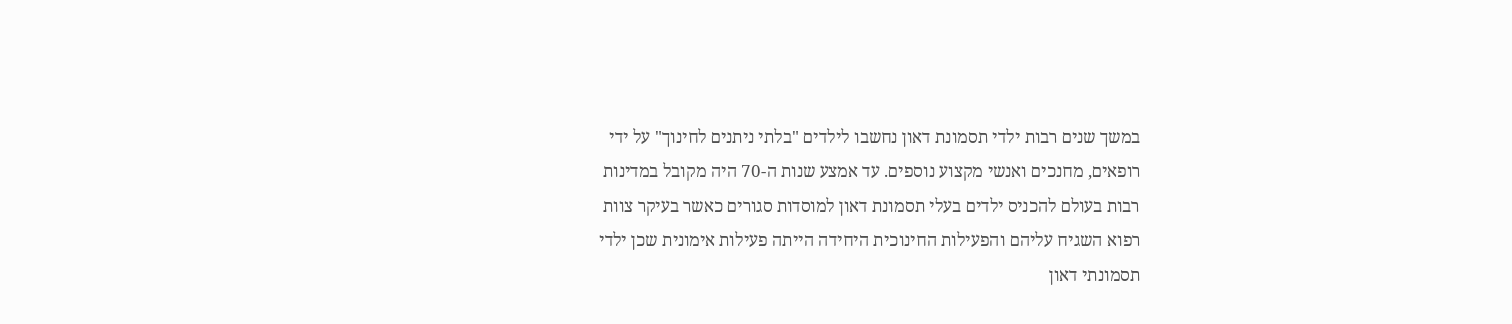במשך שנים רבות ילדי תסמונת דאון נחשבו לילדים "בלתי ניתנים לחינוך" על ידי
רופאים, מחנכים ואנשי מקצוע נוספים. עד אמצע שנות ה-70 היה מקובל במדינות
רבות בעולם להכניס ילדים בעלי תסמונת דאון למוסדות סגורים כאשר בעיקר צוות
רפוא השגיח עליהם והפעילות החינוכית היחידה הייתה פעילות אימונית שכן ילדי
תסמונתי דאון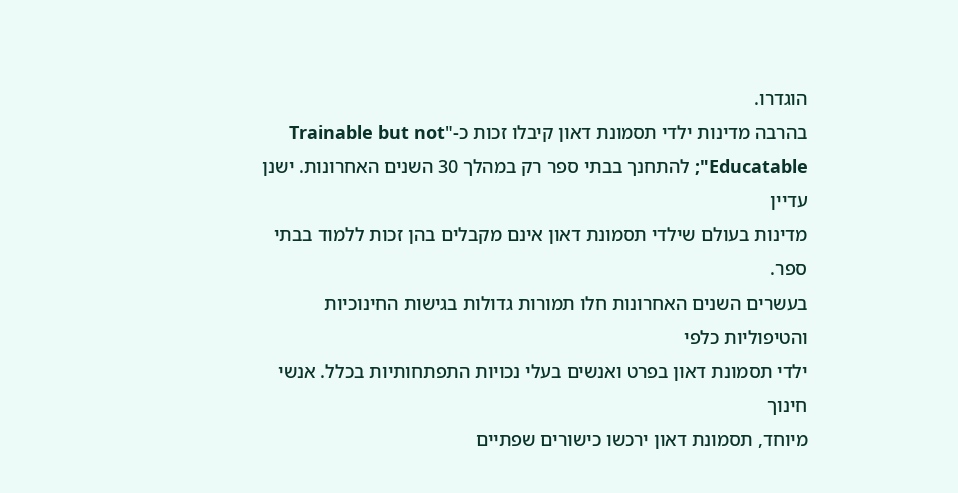הוגדרו.
בהרבה מדינות ילדי תסמונת דאון קיבלו זכות כ-"Trainable but not
Educatable"; להתחנך בבתי ספר רק במהלך 30 השנים האחרונות. ישנן עדיין
מדינות בעולם שילדי תסמונת דאון אינם מקבלים בהן זכות ללמוד בבתי ספר.
בעשרים השנים האחרונות חלו תמורות גדולות בגישות החינוכיות והטיפוליות כלפי
ילדי תסמונת דאון בפרט ואנשים בעלי נכויות התפתחותיות בכלל. אנשי חינוך
מיוחד, תסמונת דאון ירכשו כישורים שפתיים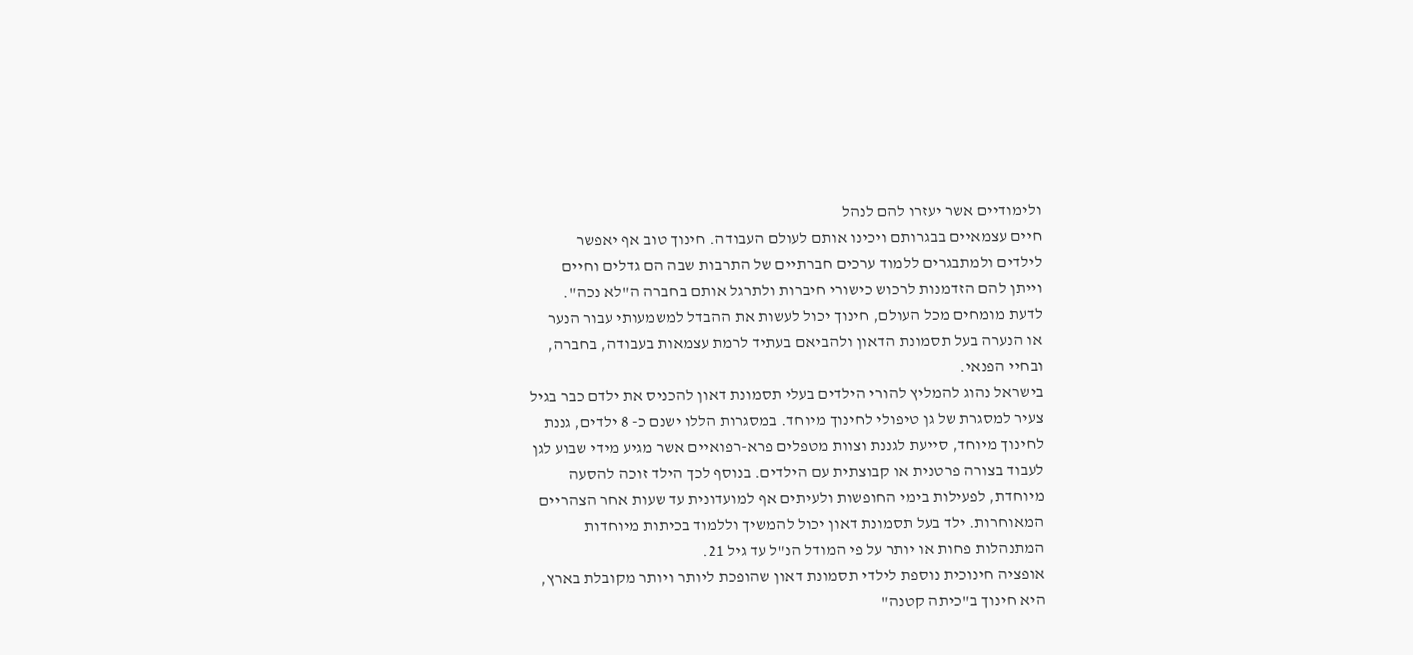ולימודיים אשר יעזרו להם לנהל
חיים עצמאיים בבגרותם ויכינו אותם לעולם העבודה. חינוך טוב אף יאפשר
לילדים ולמתבגרים ללמוד ערכים חברתיים של התרבות שבה הם גדלים וחיים
וייתן להם הזדמנות לרכוש כישורי חיברות ולתרגל אותם בחברה ה"לא נכה".
לדעת מומחים מכל העולם, חינוך יכול לעשות את ההבדל למשמעותי עבור הנער
או הנערה בעל תסמונת הדאון ולהביאם בעתיד לרמת עצמאות בעבודה, בחברה,
ובחיי הפנאי.
בישראל נהוג להמליץ להורי הילדים בעלי תסמונת דאון להכניס את ילדם כבר בגיל
צעיר למסגרת של גן טיפולי לחינוך מיוחד. במסגרות הללו ישנם כ- 8 ילדים, גננת
לחינוך מיוחד, סייעת לגננת וצוות מטפלים פרא-רפואיים אשר מגיע מידי שבוע לגן
לעבוד בצורה פרטנית או קבוצתית עם הילדים. בנוסף לכך הילד זוכה להסעה
מיוחדת, לפעילות בימי החופשות ולעיתים אף למועדונית עד שעות אחר הצהריים
המאוחרות. ילד בעל תסמונת דאון יכול להמשיך וללמוד בכיתות מיוחדות
המתנהלות פחות או יותר על פי המודל הנ"ל עד גיל 21.
אופציה חינוכית נוספת לילדי תסמונת דאון שהופכת ליותר ויותר מקובלת בארץ,
היא חינוך ב"כיתה קטנה"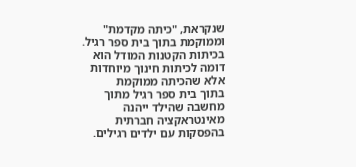שנקראת, "כיתה מקדמת" וממוקמת בתוך בית ספר רגיל.
בכיתות הקטנות המודל הוא דומה לכיתות חינוך מיוחדות אלא שהכיתה ממוקמת
בתוך בית ספר רגיל מתוך מחשבה שהילד ייהנה מאינטראקציה חברתית
בהפסקות עם ילדים רגילים.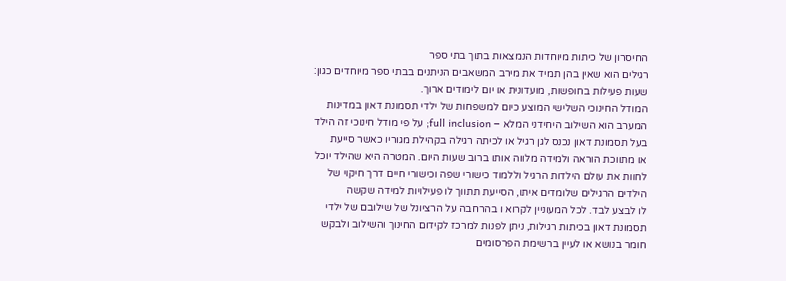החיסרון של כיתות מיוחדות הנמצאות בתוך בתי ספר
רגילים הוא שאין בהן תמיד את מירב המשאבים הניתנים בבתי ספר מיוחדים כגון:
שעות פעילות בחופשות, מועדונית או יום לימודים ארוך.
המודל החינוכי השלישי המוצע כיום למשפחות של ילדי תסמונת דאון במדינות
המערב הוא השילוב היחידני המלא – full inclusion; על פי מודל חינוכי זה הילד
בעל תסמונת דאון נכנס לגן רגיל או לכיתה רגילה בקהילת מגוריו כאשר סייעת
או מתווכת הוראה ולמידה מלווה אותו ברוב שעות היום. המטרה היא שהילד יוכל
לחוות את עולם הילדות הרגיל וללמוד כישורי שפה וכישורי חיים דרך חיקוי של
הילדים הרגילים שלומדים איתו, הסייעת תתווך לו פעילויות למידה שקשה
לו לבצע לבד. לכל המעוניין לקרוא ו בהרחבה על הרציונל של שילובם של ילדי
תסמונת דאון בכיתות רגילות, ניתן לפנות למרכז לקידום החינוך והשילוב ולבקש
חומר בנושא או לעיין ברשימת הפרסומים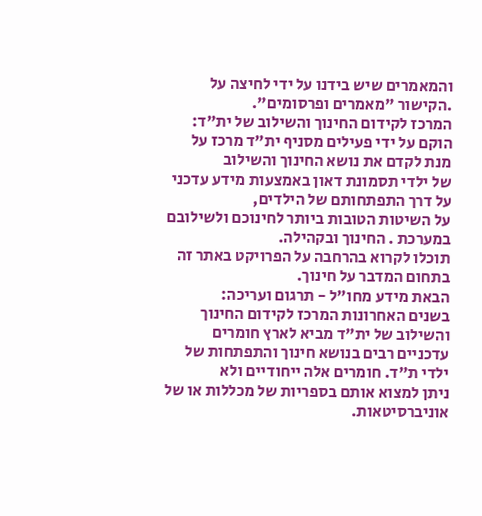והמאמרים שיש בידנו על ידי לחיצה על
.הקישור "מאמרים ופרסומים".
המרכז לקידום החינוך והשילוב של ית"ד:
הוקם על ידי פעילים מסניף ית"ד מרכז על מנת לקדם את נושא החינוך והשילוב
של ילדי תסמונת דאון באמצעות מידע עדכני על דרך התפתחותם של הילדים,
על השיטות הטובות ביותר לחינוכם ולשילובם במערכת . החינוך ובקהילה.
תוכלו לקרוא בהרחבה על הפרויקט באתר זה בתחום המדבר על חינוך.
הבאת מידע מחו"ל - תרגום ועריכה:
בשנים האחרונות המרכז לקידום החינוך והשילוב של ית"ד מביא לארץ חומרים
עדכניים רבים בנושא חינוך והתפתחות של ילדי ת"ד. חומרים אלה ייחודיים ולא
ניתן למצוא אותם בספריות של מכללות או של אוניברסיטאות.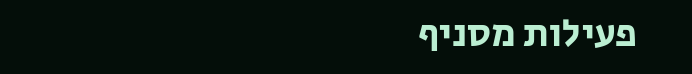פעילות מסניף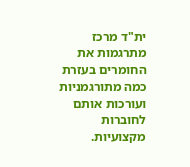ית"ד מרכז מתרגמות את החומרים בעזרת כמה מתורגמניות ועורכות אותם
לחוברות מקצועיות.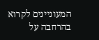המעוניינים לקרוא בהרחבה על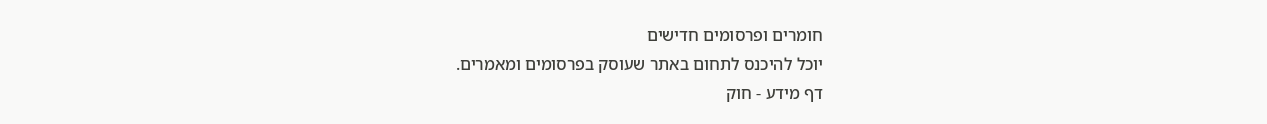חומרים ופרסומים חדישים
יוכל להיכנס לתחום באתר שעוסק בפרסומים ומאמרים.
דף מידע - חוק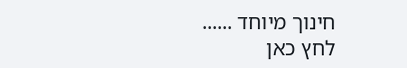חינוך מיוחד ......
לחץ כאן